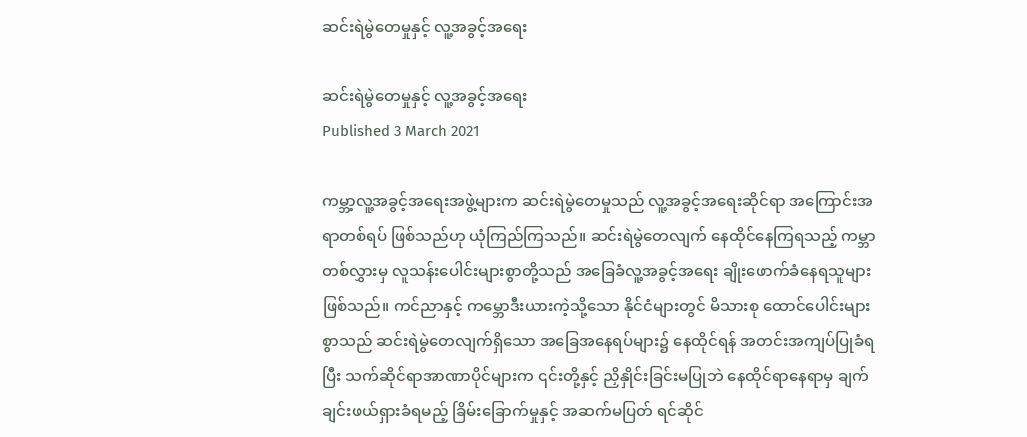ဆင်းရဲမွဲတေမှုနှင့် လူ့အခွင့်အရေး

ဆင်းရဲမွဲတေမှုနှင့် လူ့အခွင့်အရေး
Published 3 March 2021

ကမ္ဘာ့လူ့အခွင့်အရေးအဖွဲ့များက ဆင်းရဲမွဲတေမှုသည် လူ့အခွင့်အရေးဆိုင်ရာ အကြောင်းအရာတစ်ရပ် ဖြစ်သည်ဟု ယုံကြည်ကြသည်။ ဆင်းရဲမွဲတေလျက် နေထိုင်နေကြရသည့် ကမ္ဘာတစ်လွှားမှ လူသန်းပေါင်းများစွာတို့သည် အခြေခံလူ့အခွင့်အရေး ချိုးဖောက်ခံနေရသူများဖြစ်သည်။ ကင်ညာနှင့် ကမ္ဘောဒီးယားကဲ့သို့သော နိုင်ငံများတွင် မိသားစု ထောင်ပေါင်းများစွာသည် ဆင်းရဲမွဲတေလျက်ရှိသော အခြေအနေရပ်များ၌ နေထိုင်ရန် အတင်းအကျပ်ပြုခံရပြီး သက်ဆိုင်ရာအာဏာပိုင်များက ၎င်းတို့နှင့် ညှိနှိုင်းခြင်းမပြုဘဲ နေထိုင်ရာနေရာမှ ချက်ချင်းဖယ်ရှားခံရမည့် ခြိမ်းခြောက်မှုနှင့် အဆက်မပြတ် ရင်ဆိုင်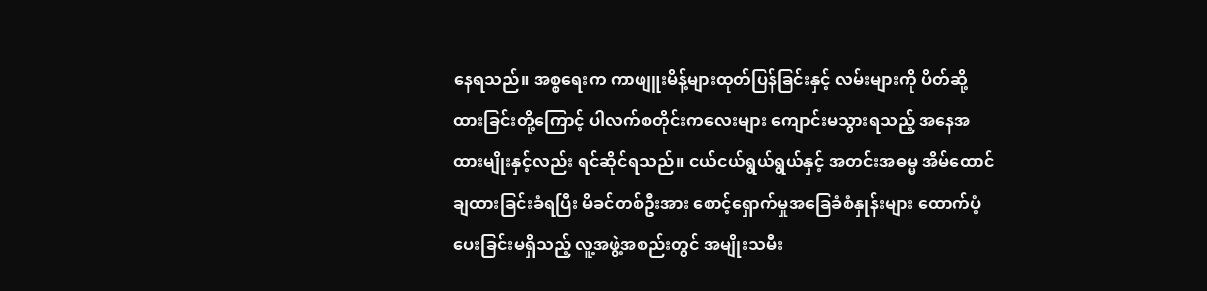နေရသည်။ အစ္စရေးက ကာဖျူးမိန့်များထုတ်ပြန်ခြင်းနှင့် လမ်းများကို ပိတ်ဆို့ထားခြင်းတို့ကြောင့် ပါလက်စတိုင်းကလေးများ ကျောင်းမသွားရသည့် အနေအထားမျိုးနှင့်လည်း ရင်ဆိုင်ရသည်။ ငယ်ငယ်ရွယ်ရွယ်နှင့် အတင်းအဓမ္မ အိမ်ထောင်ချထားခြင်းခံရပြီး မိခင်တစ်ဦးအား စောင့်ရှောက်မှုအခြေခံစံနှုန်းများ ထောက်ပံ့ပေးခြင်းမရှိသည့် လူ့အဖွဲ့အစည်းတွင် အမျိုးသမီး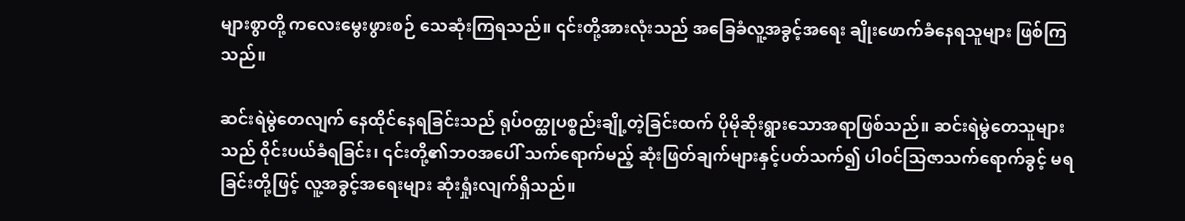များစွာတို့ ကလေးမွေးဖွားစဉ် သေဆုံးကြရသည်။ ၎င်းတို့အားလုံးသည် အခြေခံလူ့အခွင့်အရေး ချိုးဖောက်ခံနေရသူများ ဖြစ်ကြသည်။

ဆင်းရဲမွဲတေလျက် နေထိုင်နေရခြင်းသည် ရုပ်ဝတ္ထုပစ္စည်းချို့တဲ့ခြင်းထက် ပိုမိုဆိုးရွားသောအရာဖြစ်သည်။ ဆင်းရဲမွဲတေသူများသည် ၀ိုင်းပယ်ခံရခြင်း၊ ၎င်းတို့၏ဘဝအပေါ် သက်ရောက်မည့် ဆုံးဖြတ်ချက်များနှင့်ပတ်သက်၍ ပါဝင်သြဇာသက်ရောက်ခွင့် မရခြင်းတို့ဖြင့် လူ့အခွင့်အရေးများ ဆုံးရှုံးလျက်ရှိသည်။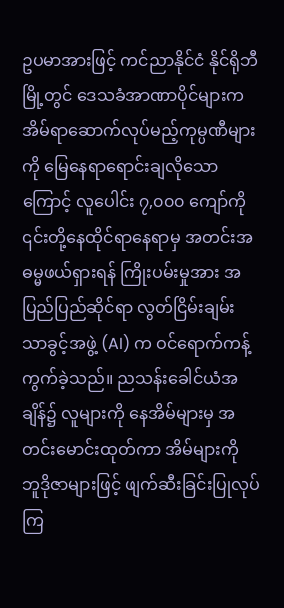ဥပမာအားဖြင့် ကင်ညာနိုင်ငံ နိုင်ရိုဘီမြို့တွင် ဒေသခံအာဏာပိုင်များက အိမ်ရာဆောက်လုပ်မည့်ကုမ္ပဏီများကို မြေနေရာရောင်းချလိုသောကြောင့် လူပေါင်း ၇,၀၀၀ ကျော်ကို ၎င်းတို့နေထိုင်ရာနေရာမှ အတင်းအဓမ္မဖယ်ရှားရန် ကြိုးပမ်းမှုအား အပြည်ပြည်ဆိုင်ရာ လွတ်ငြိမ်းချမ်းသာခွင့်အဖွဲ့ (AI) က ဝင်ရောက်ကန့်ကွက်ခဲ့သည်။ ညသန်းခေါင်ယံအချိန်၌ လူများကို နေအိမ်များမှ အတင်းမောင်းထုတ်ကာ အိမ်များကို ဘူဒိုဇာများဖြင့် ဖျက်ဆီးခြင်းပြုလုပ်ကြ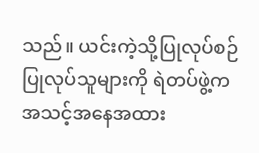သည်။ ယင်းကဲ့သို့ပြုလုပ်စဉ် ပြုလုပ်သူများကို ရဲတပ်ဖွဲ့က အသင့်အနေအထား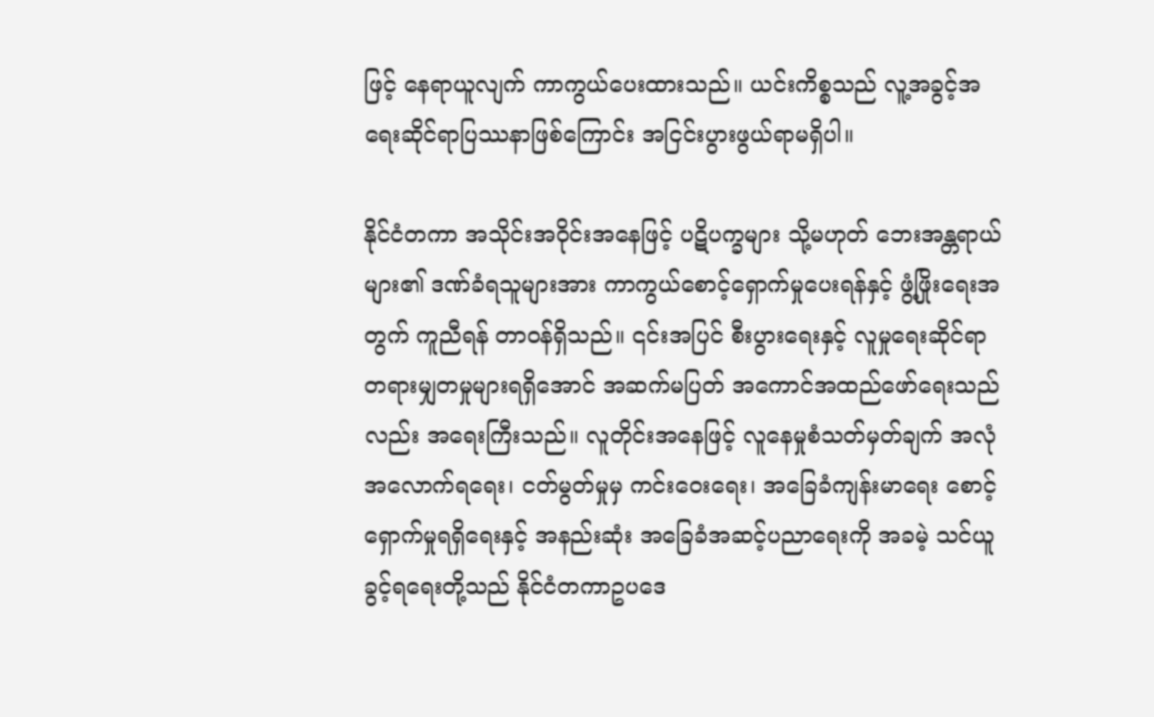ဖြင့် နေရာယူလျက် ကာကွယ်ပေးထားသည်။ ယင်းကိစ္စသည် လူ့အခွင့်အရေးဆိုင်ရာပြဿနာဖြစ်ကြောင်း အငြင်းပွားဖွယ်ရာမရှိပါ။

နိုင်ငံတကာ အသိုင်းအဝိုင်းအနေဖြင့် ပဋိပက္ခများ သို့မဟုတ် ဘေးအန္တရာယ်များ၏ ဒဏ်ခံရသူများအား ကာကွယ်စောင့်ရှောက်မှုပေးရန်နှင့် ဖွံ့ဖြိုးရေးအတွက် ကူညီရန် တာဝန်ရှိသည်။ ၎င်းအပြင် စီးပွားရေးနှင့် လူမှုရေးဆိုင်ရာ တရားမျှတမှုများရရှိအောင် အဆက်မပြတ် အကောင်အထည်ဖော်ရေးသည်လည်း အရေးကြီးသည်။ လူတိုင်းအနေဖြင့် လူနေမှုစံသတ်မှတ်ချက် အလုံအလောက်ရရေး၊ ငတ်မွတ်မှုမှ ကင်းဝေးရေး၊ အခြေခံကျန်းမာရေး စောင့်ရှောက်မှုရရှိရေးနှင့် အနည်းဆုံး အခြေခံအဆင့်ပညာရေးကို အခမဲ့ သင်ယူခွင့်ရရေးတို့သည် နိုင်ငံတကာဥပဒေ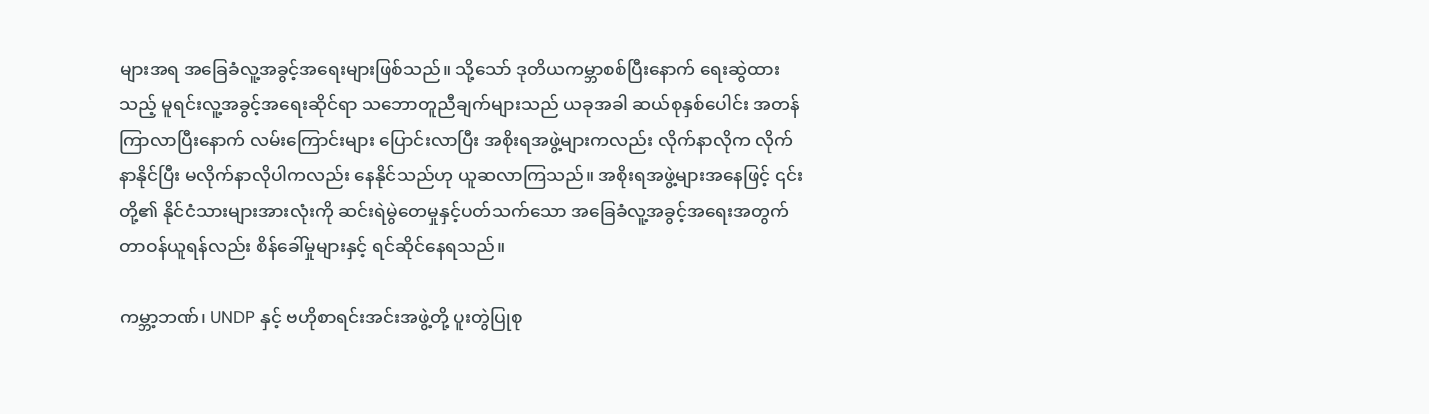များအရ အခြေခံလူ့အခွင့်အရေးများဖြစ်သည်။ သို့သော် ဒုတိယကမ္ဘာစစ်ပြီးနောက် ရေးဆွဲထားသည့် မူရင်းလူ့အခွင့်အရေးဆိုင်ရာ သဘောတူညီချက်များသည် ယခုအခါ ဆယ်စုနှစ်ပေါင်း အတန်ကြာလာပြီးနောက် လမ်းကြောင်းများ ပြောင်းလာပြီး အစိုးရအဖွဲ့များကလည်း လိုက်နာလိုက လိုက်နာနိုင်ပြီး မလိုက်နာလိုပါကလည်း နေနိုင်သည်ဟု ယူဆလာကြသည်။ အစိုးရအဖွဲ့များအနေဖြင့် ၎င်းတို့၏ နိုင်ငံသားများအားလုံးကို ဆင်းရဲမွဲတေမှုနှင့်ပတ်သက်သော အခြေခံလူ့အခွင့်အရေးအတွက် တာဝန်ယူရန်လည်း စိန်ခေါ်မှုများနှင့် ရင်ဆိုင်နေရသည်။

ကမ္ဘာ့ဘဏ်၊ UNDP နှင့် ဗဟိုစာရင်းအင်းအဖွဲ့တို့ ပူးတွဲပြုစု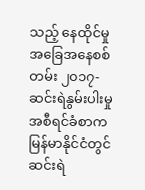သည့် နေထိုင်မှုအခြေအနေစစ်တမ်း ၂၀၁၇-ဆင်းရဲနွမ်းပါးမှုအစီရင်ခံစာက မြန်မာနိုင်ငံတွင် ဆင်းရဲ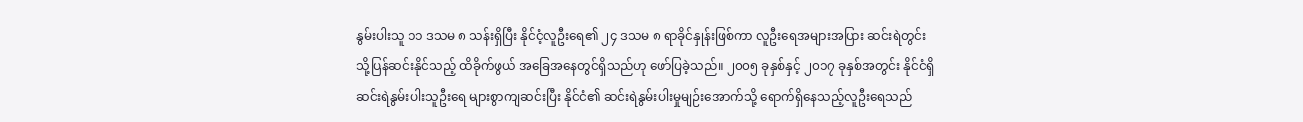နွမ်းပါးသူ ၁၁ ဒသမ ၈ သန်းရှိပြီး နိုင်ငံ့လူဦးရေ၏ ၂၄ ဒသမ ၈ ရာခိုင်နှုန်းဖြစ်ကာ လူဦးရေအများအပြား ဆင်းရဲတွင်းသို့ပြန်ဆင်းနိုင်သည့် ထိခိုက်ဖွယ် အခြေအနေတွင်ရှိသည်ဟု ဖော်ပြခဲ့သည်။ ၂၀၀၅ ခုနှစ်နှင့် ၂၀၁၇ ခုနှစ်အတွင်း နိုင်ငံရှိ ဆင်းရဲနွမ်းပါးသူဦးရေ များစွာကျဆင်းပြီး နိုင်ငံ၏ ဆင်းရဲနွမ်းပါးမှုမျဉ်းအောက်သို့ ရောက်ရှိနေသည့်လူဦးရေသည်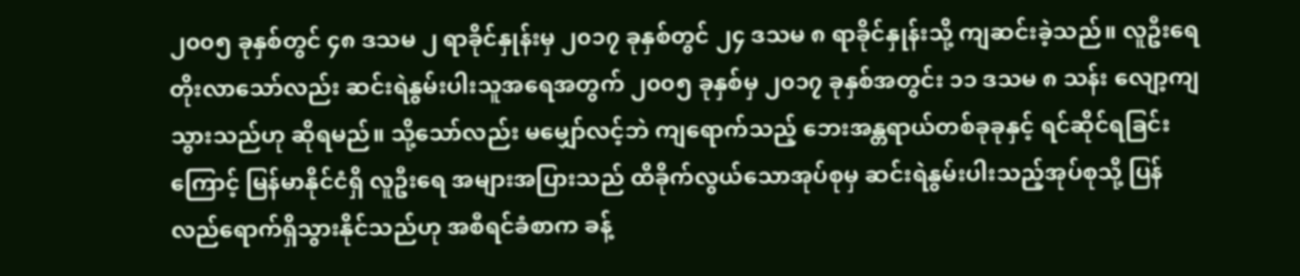၂၀၀၅ ခုနှစ်တွင် ၄၈ ဒသမ ၂ ရာခိုင်နှုန်းမှ ၂၀၁၇ ခုနှစ်တွင် ၂၄ ဒသမ ၈ ရာခိုင်နှုန်းသို့ ကျဆင်းခဲ့သည်။ လူဦးရေတိုးလာသော်လည်း ဆင်းရဲနွမ်းပါးသူအရေအတွက် ၂၀၀၅ ခုနှစ်မှ ၂၀၁၇ ခုနှစ်အတွင်း ၁၁ ဒသမ ၈ သန်း လျော့ကျသွားသည်ဟု ဆိုရမည်။ သို့သော်လည်း မမျှော်လင့်ဘဲ ကျရောက်သည့် ဘေးအန္တရာယ်တစ်ခုခုနှင့် ရင်ဆိုင်ရခြင်းကြောင့် မြန်မာနိုင်ငံရှိ လူဦးရေ အများအပြားသည် ထိခိုက်လွယ်သောအုပ်စုမှ ဆင်းရဲနွမ်းပါးသည့်အုပ်စုသို့ ပြန်လည်ရောက်ရှိသွားနိုင်သည်ဟု အစီရင်ခံစာက ခန့်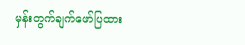မှန်းတွက်ချက်ဖော်ပြထား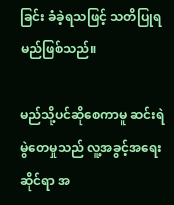ခြင်း ခံခဲ့ရသဖြင့် သတိပြုရမည်ဖြစ်သည်။

မည်သို့ပင်ဆိုစေကာမူ ဆင်းရဲမွဲတေမှုသည် လူ့အခွင့်အရေးဆိုင်ရာ အ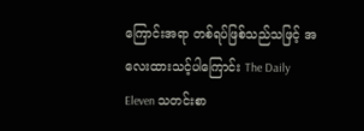ကြောင်းအရာ တစ်ရပ်ဖြစ်သည်သဖြင့် အလေးထားသင့်ပါကြောင်း The Daily Eleven သတင်းစာ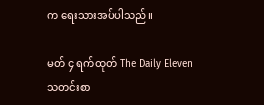က ရေးသားအပ်ပါသည်။

မတ် ၄ ရက်ထုတ် The Daily Eleven သတင်းစာ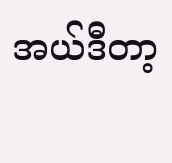အယ်ဒီတာ့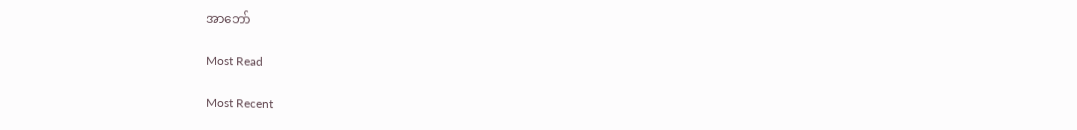အာဘော်

Most Read

Most Recent